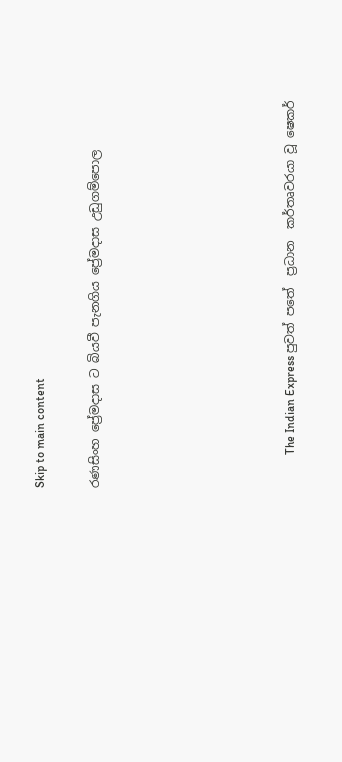Skip to main content

රණසිංහ ප්‍රේමදාස ට බියවී පැනගිය ප්‍රේමදාස උඩුගම්පොල






           The Indian Express පුවත් පතේ  ප්‍රධාන  කර්තෘවරයා වූ ෂෙකර්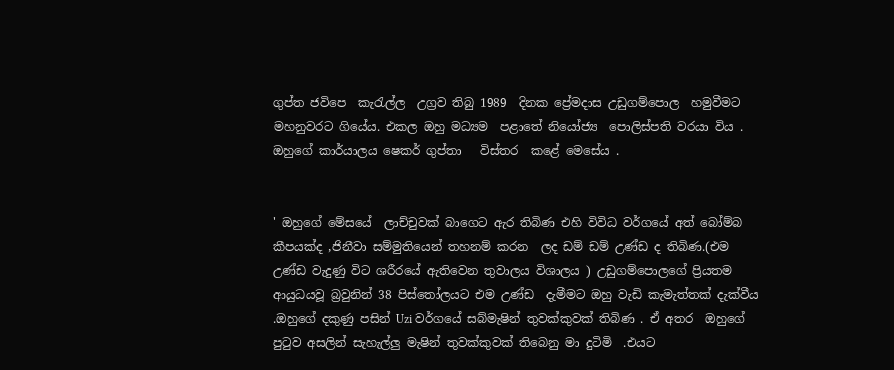ගුප්ත ජවිපෙ  කැරැල්ල  උග්‍රව තිබු 1989  දිනක ප්‍රේමදාස උඩුගම්පොල  හමුවීමට මහනුවරට ගියේය. එකල ඔහු මධ්‍යම  පළාතේ නියෝජ්‍ය  පොලිස්පති වරයා විය . ඔහුගේ කාර්යාලය ෂෙකර් ගුප්තා   විස්තර  කළේ මෙසේය .


' ඔහුගේ මේසයේ  ලාච්චුවක් බාගෙට ඇර තිබිණ එහි විවිධ වර්ගයේ අත් බෝම්බ කීපයක්ද ,ජිනීවා සම්මුතියෙන් තහනම් කරන  ලද ඩම් ඩම් උණ්ඩ ද තිබිණ.(එම උණ්ඩ වැදුණු විට ශරීරයේ ඇතිවෙන තුවාලය විශාලය ) උඩුගම්පොලගේ ප්‍රියතම ආයුධයවූ බ්‍රවුනින් 38 පිස්තෝලයට එම උණ්ඩ  දැමීමට ඔහු වැඩි කැමැත්තක් දැක්වීය .ඔහුගේ දකුණු පසින් Uzi වර්ගයේ සබ්මැෂින් තුවක්කුවක් තිබිණ . ඒ අතර  ඔහුගේ පුටුව අසලින් සැහැල්ලු මැෂින් තුවක්කුවක් තිබෙනු මා දුටිමි  .එයට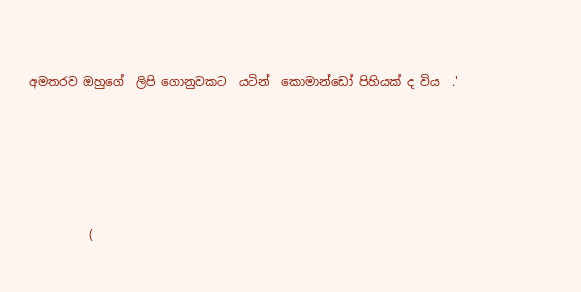අමතරව ඔහුගේ  ලිපි ගොනුවකට  යටින්  කොමාන්ඩෝ පිහියක් ද විය  .'





          (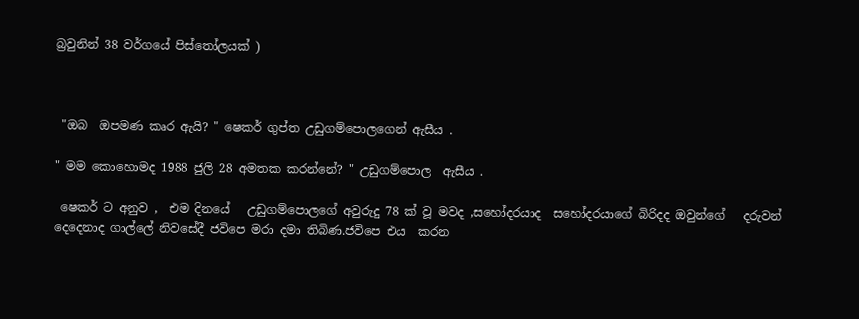බ්‍රවුනින් 38 වර්ගයේ පිස්තෝලයක් )



 "ඔබ  ඔපමණ කෘර ඇයි? " ෂෙකර් ගුප්ත උඩුගම්පොලගෙන් ඇසීය .

" මම කොහොමද 1988 ජුලි 28 අමතක කරන්නේ? " උඩුගම්පොල  ඇසීය .

 ෂෙකර් ට අනුව ,  එම දිනයේ   උඩුගම්පොලගේ අවුරුදු 78 ක් වූ මවද ,සහෝදරයාද  සහෝදරයාගේ බිරිදද ඔවුන්ගේ   දරුවන් දෙදෙනාද ගාල්ලේ නිවසේදී ජවිපෙ මරා දමා තිබිණ.ජවිපෙ එය  කරන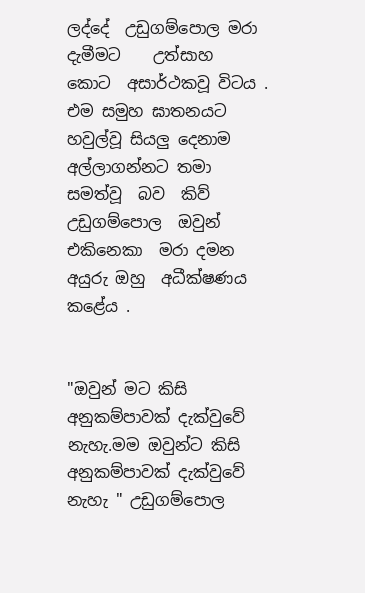ලද්දේ  උඩුගම්පොල මරා දැමීමට    උත්සාහ  කොට  අසාර්ථකවූ විටය . එම සමුහ ඝාතනයට හවුල්වූ සියලු දෙනාම අල්ලාගන්නට තමා  සමත්වූ  බව  කිව්  උඩුගම්පොල  ඔවුන්  එකිනෙකා  මරා දමන අයුරු ඔහු  අධීක්ෂණය  කළේය .


"ඔවුන් මට කිසි අනුකම්පාවක් දැක්වුවේ නැහැ.මම ඔවුන්ට කිසි අනුකම්පාවක් දැක්වුවේ නැහැ " උඩුගම්පොල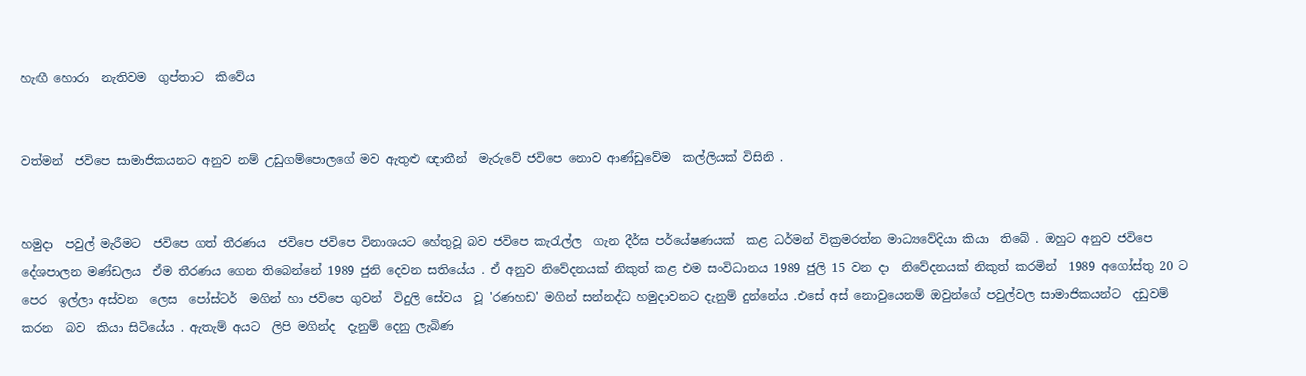හැඟී හොරා  නැතිවම  ගුප්තාට  කිවේය


වත්මන්  ජවිපෙ සාමාජිකයනට අනුව නම් උඩුගම්පොලගේ මව ඇතුළු ඥාතීන්  මැරුවේ ජවිපෙ නොව ආණ්ඩුවේම  කල්ලියක් විසිනි .


හමුදා  පවුල් මැරීමට  ජවිපෙ ගත් තීරණය  ජවිපෙ ජවිපෙ විනාශයට හේතුවූ බව ජවිපෙ කැරැල්ල  ගැන දීර්ඝ පර්යේෂණයක්  කළ ධර්මන් වික්‍රමරත්න මාධ්‍යවේදියා කියා  තිබේ . ඔහුට අනුව ජවිපෙ  දේශපාලන මණ්ඩලය  ඒම තීරණය ගෙන තිබෙන්නේ 1989 ජුනි දෙවන සතියේය . ඒ අනුව නිවේදනයක් නිකුත් කළ එම සංවිධානය 1989 ජුලි 15 වන දා  නිවේදනයක් නිකුත් කරමින්  1989 අගෝස්තු 20 ට පෙර  ඉල්ලා අස්වන  ලෙස  පෝස්ටර්  මගින් හා ජවිපෙ ගුවන්  විදුලි සේවය  වූ 'රණහඩ' මගින් සන්නද්ධ හමුදාවනට දැනුම් දුන්නේය .එසේ අස් නොවුයෙනම් ඔවුන්ගේ පවුල්වල සාමාජිකයන්ට  දඩුවම්  කරන  බව  කියා සිටියේය . ඇතැම් අයට  ලිපි මගින්ද  දැනුම් දෙනු ලැබිණ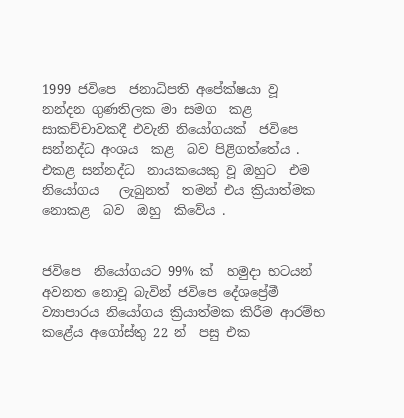1999 ජවිපෙ  ජනාධිපති අපේක්ෂයා වූ  නන්දන ගුණතිලක මා සමග  කළ සාකච්චාවකදී එවැනි නියෝගයක්  ජවිපෙ සන්නද්ධ අංශය  කළ  බව පිළිගත්තේය . එකළ සන්නද්ධ  නායකයෙකු වූ ඔහුට  එම නියෝගය   ලැබුනත්  තමන් එය ක්‍රියාත්මක නොකළ  බව  ඔහු  කිවේය .


ජවිපෙ  නියෝගයට 99% ක්  හමුදා භටයන් අවනත නොවූ බැවින් ජවිපෙ දේශප්‍රේමී ව්‍යාපාරය නියෝගය ක්‍රියාත්මක කිරීම ආරම්භ  කළේය අගෝස්තු 22 න්  පසු එක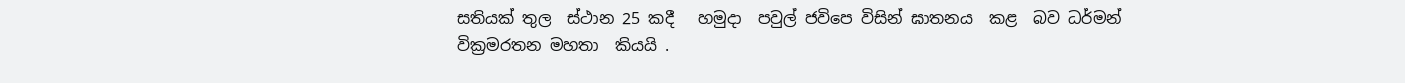සතියක් තුල  ස්ථාන 25 කදී   හමුදා  පවුල් ජවිපෙ විසින් ඝාතනය  කළ  බව ධර්මන් වික්‍රමරතන මහතා  කියයි .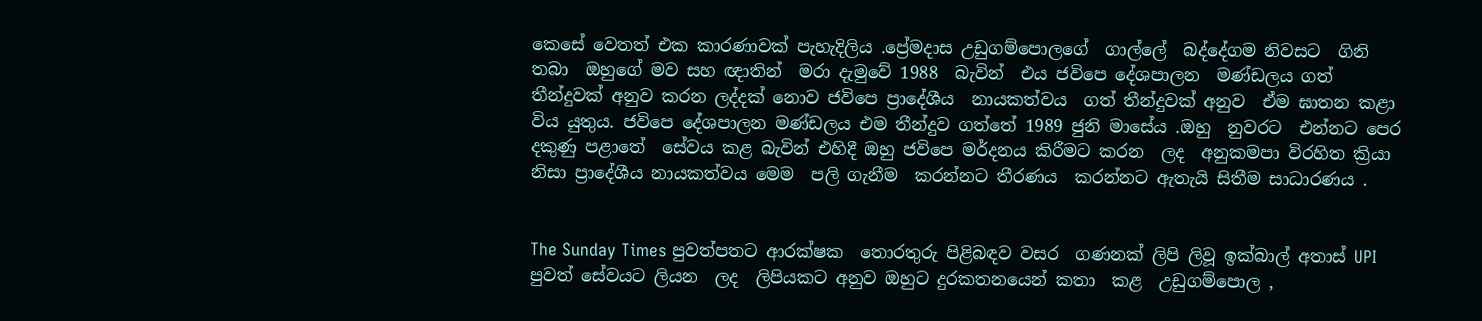කෙසේ වෙතත් එක කාරණාවක් පැහැදිලිය .ප්‍රේමදාස උඩුගම්පොලගේ  ගාල්ලේ  බද්දේගම නිවසට  ගිනි තබා  ඔහුගේ මව සහ ඥාතින්  මරා දැමුවේ 1988  බැවින්  එය ජවිපෙ දේශපාලන  මණ්ඩලය ගත්  තීන්දුවක් අනුව කරන ලද්දක් නොව ජවිපෙ ප්‍රාදේශීය  නායකත්වය  ගත් තීන්දුවක් අනුව  ඒම ඝාතන කළා විය යුතුය. ජවිපෙ දේශපාලන මණ්ඩලය එම තීන්දුව ගත්තේ 1989 ජුනි මාසේය .ඔහු  නුවරට  එන්නට පෙර දකුණු පළාතේ  සේවය කළ බැවින් එහිදී ඔහු ජවිපෙ මර්දනය කිරීමට කරන  ලද  අනුකමපා විරහිත ක්‍රියා නිසා ප්‍රාදේශීය නායකත්වය මෙම  පලි ගැනීම  කරන්නට තීරණය  කරන්නට ඇතැයි සිතීම සාධාරණය .


The Sunday Times පුවත්පතට ආරක්ෂක  තොරතුරු පිළිබඳව වසර  ගණනක් ලිපි ලිවූ ඉක්බාල් අතාස් UPI පුවත් සේවයට ලියන  ලද  ලිපියකට අනුව ඔහුට දුරකතනයෙන් කතා  කළ  උඩුගම්පොල ,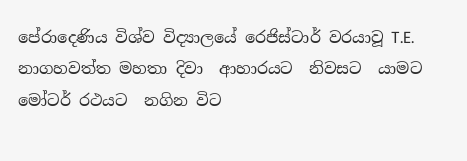පේරාදෙණිය විශ්ව විද්‍යාලයේ රෙජිස්ටාර් වරයාවූ T.E. නාගහවත්ත මහතා දිවා  ආහාරයට  නිවසට  යාමට මෝටර් රථයට  නගින විට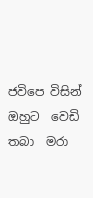ජවිපෙ විසින් ඔහුට  වෙඩි තබා  මරා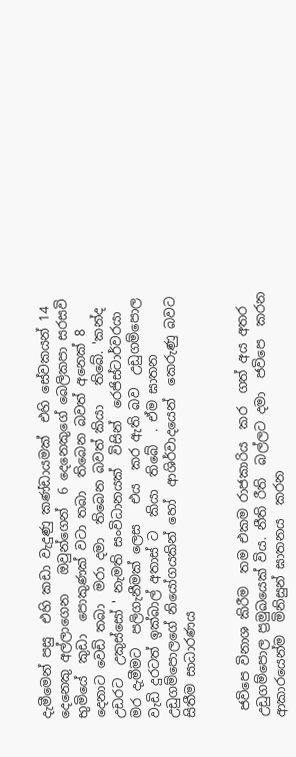දැමීමෙන් පසු  එහි කඩා වැදුණු කණ්ඩායමක්  එහි සේවකයන් 14 දෙනෙකු අල්ලාගෙන   ඔවුන්ගෙන්  6 දෙනෙකුගේ බෙලිකපා සරසවි භුමියේ  කුඩා  පොකුණක් වටා තබා  තිබෙන බවත් අනෙක් 8 දෙනාට වෙඩි තබා  මරා දමා  තිබෙන බවත් කියා   තිබේ. 'කන්ද උඩරට  උකුස්සෝ ' නැමති සංවිධානයක්  විසින්  රෙජිස්ටාර්වරයා මර දැමීමට  පලිගැනීමක් ලෙස   එය  කර ඇති බව  උඩුගම්පොල වැඩි දුරටත් ඉක්බාල් අතාස් ට  කියා  තිබේ  . ඒම ඝාතන උඩුගම්පොලගේ නියෝගයකින් හෝ  ආශිර්වාදයෙන්  කෙරුණු බවට සිතීම සාධාරණය


 ජවිපෙ විනාශ කිරීම  තම එකම රාජකාරිය  කර  ගත් අය අතර උඩුගම්පොල ප්‍රමුඛයෙක් විය. නීති රීති  බල්ලට දමා  ජවිපෙ  කරන ආකාරයෙන්ම  මිනිසුන් ඝාතනය  කරන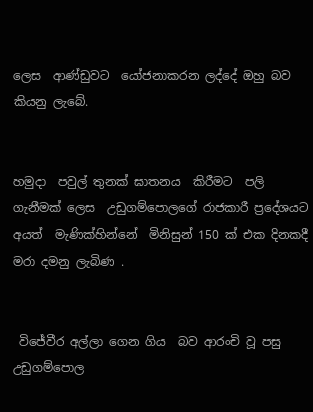ලෙස  ආණ්ඩුවට  යෝජනාකරන ලද්දේ ඔහු බව  කියනු ලැබේ.


හමුදා  පවුල් තුනක් ඝාතනය  කිරීමට  පලි ගැනීමක් ලෙස  උඩුගම්පොලගේ රාජකාරී ප්‍රදේශයට අයත්  මැණික්හින්නේ  මිනිසුන් 150 ක් එක දිනකදී  මරා දමනු ලැබිණ .


 විජේවීර අල්ලා ගෙන ගිය  බව ආරංචි වූ පසු උඩුගම්පොල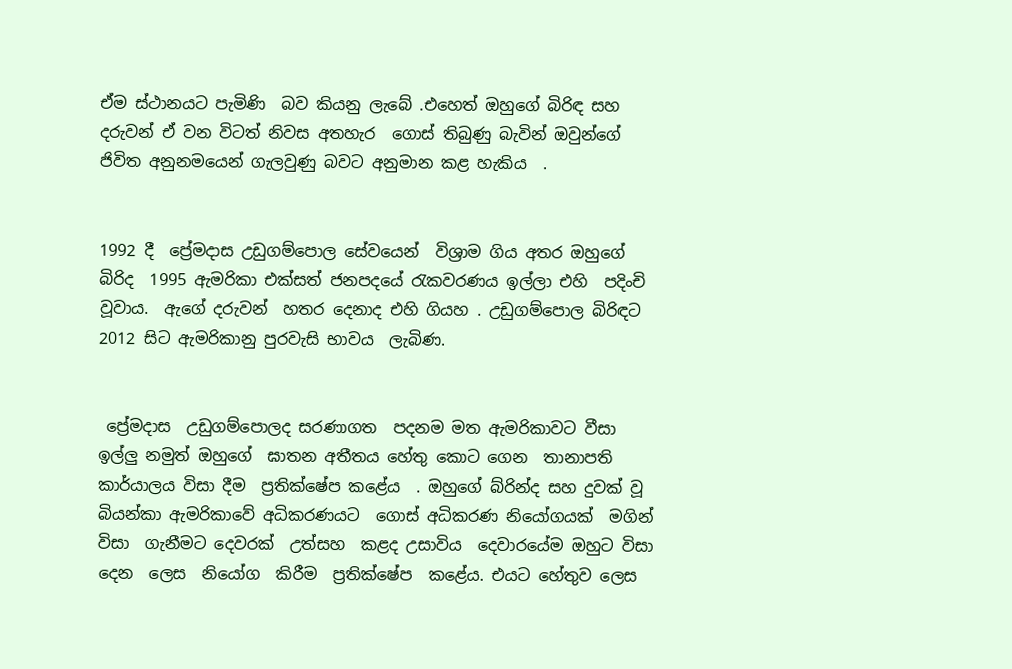ඒම ස්ථානයට පැමිණි  බව කියනු ලැබේ .එහෙත් ඔහුගේ බිරිඳ සහ දරුවන් ඒ වන විටත් නිවස අතහැර  ගොස් තිබුණු බැවින් ඔවුන්ගේ ජිවිත අනුනමයෙන් ගැලවුණු බවට අනුමාන කළ හැකිය  .


1992 දී  ප්‍රේමදාස උඩුගම්පොල සේවයෙන්  විශ්‍රාම ගිය අතර ඔහුගේ  බිරිද  1995 ඇමරිකා එක්සත් ජනපදයේ රැකවරණය ඉල්ලා එහි  පදිංචි වූවාය.  ඇගේ දරුවන්  හතර දෙනාද එහි ගියහ . උඩුගම්පොල බිරිඳට 2012 සිට ඇමරිකානු පුරවැසි භාවය  ලැබිණ.


 ප්‍රේමදාස  උඩුගම්පොලද සරණාගත  පදනම මත ඇමරිකාවට වීසා  ඉල්ලු නමුත් ඔහුගේ  ඝාතන අතීතය හේතු කොට ගෙන  තානාපති කාර්යාලය විසා දීම  ප්‍රතික්ෂේප කළේය  . ඔහුගේ බ්රින්ද සහ දුවක් වූ  බියන්කා ඇමරිකාවේ අධිකරණයට  ගොස් අධිකරණ නියෝගයක්  මගින්  විසා  ගැනීමට දෙවරක්  උත්සහ  කළද උසාවිය  දෙවාරයේම ඔහුට විසා  දෙන  ලෙස  නියෝග  කිරීම  ප්‍රතික්ෂේප  කළේය. එයට හේතුව ලෙස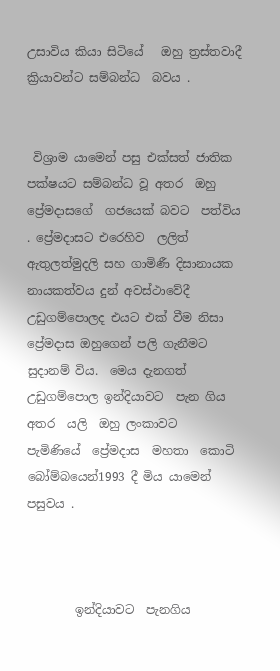උසාවිය කියා සිටියේ   ඔහු ත්‍රස්තවාදී  ක්‍රියාවන්ට සම්බන්ධ  බවය .


 විශ්‍රාම යාමෙන් පසු එක්සත් ජාතික පක්ෂයට සම්බන්ධ වූ අතර  ඔහු ප්‍රේමදාසගේ  ගජයෙක් බවට  පත්විය . ප්‍රේමදාසට එරෙහිව  ලලිත් ඇතුලත්මුදලි සහ ගාමිණී දිසානායක නායකත්වය දුන් අවස්ථාවේදී   උඩුගම්පොලද එයට එක් වීම නිසා ප්‍රේමදාස ඔහුගෙන් පලි ගැනීමට  සුදානම් විය.  මෙය දැනගත් උඩුගම්පොල ඉන්දියාවට  පැන ගිය අතර  යලි  ඔහු ලංකාවට  පැමිණියේ  ප්‍රේමදාස  මහතා  කොටි බෝම්බයෙන්1993 දී මිය යාමෙන් පසුවය .



        ඉන්දියාවට  පැනගිය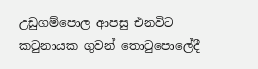උඩුගම්පොල ආපසු එනවිට කටුනායක ගුවන් තොටුපොලේදී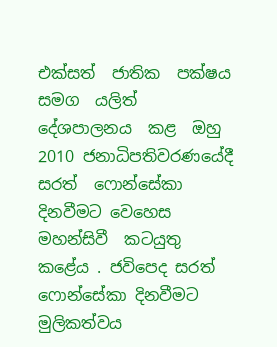එක්සත්  ජාතික  පක්ෂය සමග  යලිත් දේශපාලනය  කළ  ඔහු 2010 ජනාධිපතිවරණයේදී සරත්  ෆොන්සේකා  දිනවීමට වෙහෙස  මහන්සිවී  කටයුතු කළේය . ජවිපෙද සරත් ෆොන්සේකා දිනවීමට මුලිකත්වය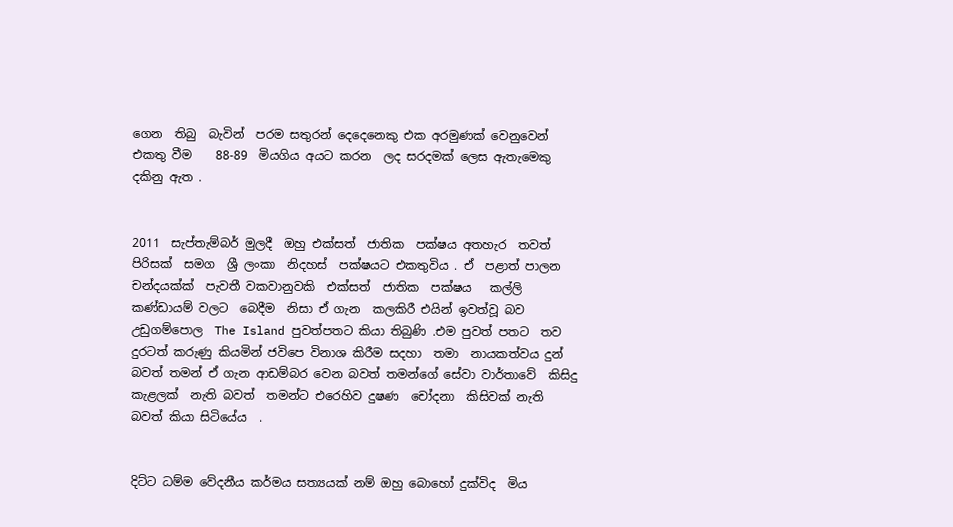ගෙන  තිබු  බැවින්  පරම සතුරන් දෙදෙනෙකු එක අරමුණක් වෙනුවෙන් එකතු වීම    88-89  මියගිය අයට කරන  ලද සරදමක් ලෙස ඇතැමෙකු දකිනු ඇත .


2011  සැප්තැම්බර් මුලදී  ඔහු එක්සත්  ජාතික  පක්ෂය අතහැර  තවත්  පිරිසක්  සමග  ශ්‍රී ලංකා  නිදහස්  පක්ෂයට එකතුවිය . ඒ  පළාත් පාලන චන්දයක්ක්  පැවතී වකවානුවකි  එක්සත්  ජාතික  පක්ෂය   කල්ලි කණ්ඩායම් වලට  බෙදීම  නිසා ඒ ගැන  කලකිරී එයින් ඉවත්වූ බව උඩුගම්පොල  The Island පුවත්පතට කියා තිබුණි .එම පුවත් පතට  තව දුරටත් කරුණු කියමින් ජවිපෙ විනාශ කිරීම සදහා  තමා  නායකත්වය දුන් බවත් තමන් ඒ ගැන ආඩම්බර වෙන බවත් තමන්ගේ සේවා වාර්තාවේ  කිසිදු කැළලක්  නැති බවත්  තමන්ට එරෙහිව දුෂණ  චෝදනා  කිසිවක් නැති  බවත් කියා සිටියේය  .


දිට්ට ධම්ම වේදනීය කර්මය සත්‍යයක් නම් ඔහු බොහෝ දුක්විද  මිය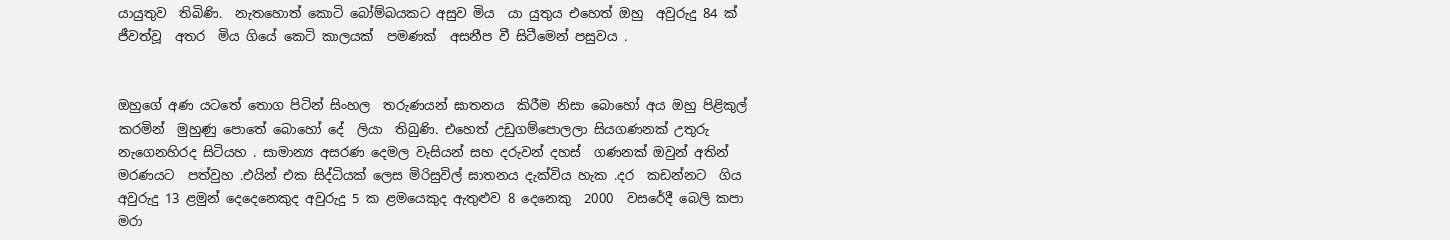යායුතුව  තිබිණි.  නැතහොත් කොටි බෝම්බයකට අසුව මිය  යා යුතුය එහෙත් ඔහු  අවුරුදු 84 ක් ජීවත්වූ  අතර  මිය ගියේ කෙටි කාලයක්  පමණක්  අසනීප වී සිටීමෙන් පසුවය .


ඔහුගේ අණ යටතේ තොග පිටින් සිංහල  තරුණයන් ඝාතනය  කිරීම නිසා බොහෝ අය ඔහු පිළිකුල් කරමින්  මුහුණු පොතේ බොහෝ දේ  ලියා  තිබුණි. එහෙත් උඩුගම්පොලලා සියගණනක් උතුරු නැගෙනහිරද සිටියහ . සාමාන්‍ය අසරණ දෙමල වැසියන් සහ දරුවන් දහස්  ගණනක් ඔවුන් අතින් මරණයට  පත්වුහ .එයින් එක සිද්ධියක් ලෙස මිරිසුවිල් ඝාතනය දැක්විය හැක .දර  කඩන්නට  ගිය අවුරුදු 13 ළමුන් දෙදෙනෙකුද අවුරුදු 5 ක ළමයෙකුද ඇතුළුව 8 දෙනෙකු  2000  වසරේදී බෙලි කපා මරා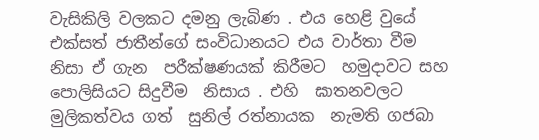වැසිකිලි වලකට දමනු ලැබිණ . එය හෙළි වුයේ එක්සත් ජාතීන්ගේ සංවිධානයට එය වාර්තා වීම නිසා ඒ ගැන  පරීක්ෂණයක් කිරීමට  හමුදාවට සහ  පොලිසියට සිදුවීම  නිසාය . එහි  ඝාතනවලට මුලිකත්වය ගත්  සුනිල් රත්නායක  නැමති ගජබා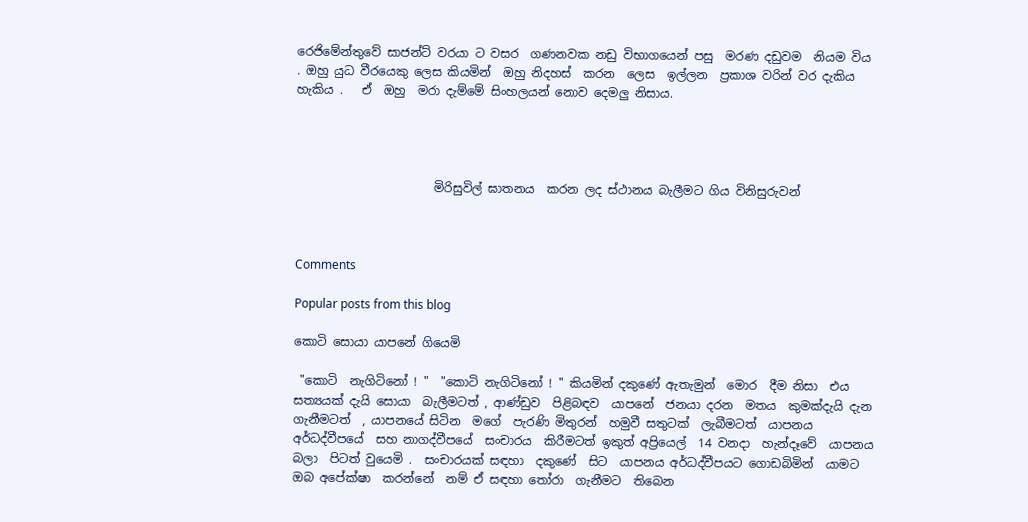රෙජිමේන්තුවේ සාජන්ට් වරයා ට වසර  ගණනවක නඩු විභාගයෙන් පසු  මරණ දඩුවම  නියම විය . ඔහු යුධ වීරයෙකු ලෙස කියමින්  ඔහු නිදහස්  කරන  ලෙස  ඉල්ලන  ප්‍රකාශ වරින් වර දැකිය හැකිය .   ඒ  ඔහු  මරා දැම්මේ සිංහලයන් නොව දෙමලු නිසාය.




                       මිරිසුවිල් ඝාතනය  කරන ලද ස්ථානය බැලීමට ගිය විනිසුරුවන්



Comments

Popular posts from this blog

කොටි සොයා යාපනේ ගියෙමි

 "කොටි  නැගිටිනෝ ! "  "කොටි නැගිටිනෝ ! " කියමින් දකුණේ ඇතැමුන්  මොර  දීම නිසා  එය සත්‍යයක් දැයි සොයා  බැලීමටත් , ආණ්ඩුව  පිළිබඳව  යාපනේ  ජනයා දරන  මතය  කුමක්දැයි දැන  ගැනීමටත්  , යාපනයේ සිටින  මගේ  පැරණි මිතුරන්  හමුවී සතුටක්  ලැබීමටත්  යාපනය අර්ධද්වීපයේ  සහ නාගද්වීපයේ  සංචාරය  කිරීමටත් ඉකුත් අප්‍රියෙල්  14 වනදා  හැන්දෑවේ  යාපනය බලා  පිටත් වුයෙමි .  සංචාරයක් සඳහා  දකුණේ  සිට  යාපනය අර්ධද්වීපයට ගොඩබිමින්  යාමට ඔබ අපේක්ෂා  කරන්නේ  නම් ඒ සඳහා තෝරා  ගැනීමට  තිබෙන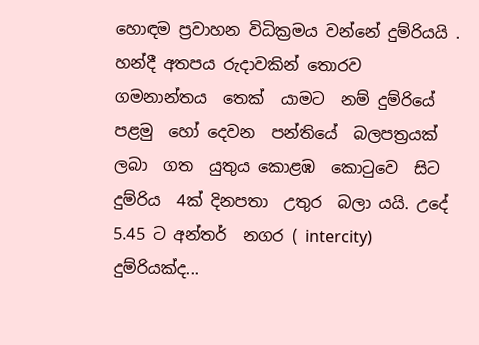හොඳම ප්‍රවාහන විධික්‍රමය වන්නේ දුම්රියයි . හන්දී අතපය රුදාවකින් තොරව ගමනාන්තය  තෙක්  යාමට  නම් දුම්රියේ පළමු  හෝ දෙවන  පන්තියේ  බලපත්‍රයක් ලබා  ගත  යුතුය කොළඹ  කොටුවෙ  සිට  දුම්රිය  4ක් දිනපතා  උතුර  බලා යයි. උදේ  5.45 ට අන්තර්  නගර ( intercity) දුම්රියක්ද...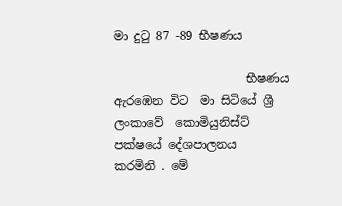මා දුටු 87 -89 භීෂණය

                      භීෂණය ඇරඹෙන විට  මා සිටියේ ශ්‍රී ලංකාවේ  කොමියුනිස්ට් පක්ෂයේ දේශපාලනය  කරමිනි . මේ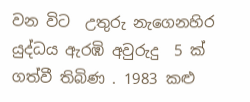වන විට  උතුරු නැගෙනහිර යුද්ධය ඇරඹි අවුරුදු  5 ක් ගත්වී තිබිණ . 1983 කළු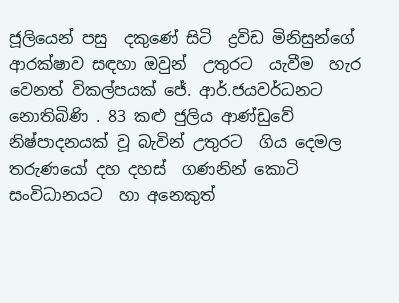ජූලියෙන් පසු  දකුණේ සිටි  ද්‍රවිඩ මිනිසුන්ගේ ආරක්ෂාව සඳහා ඔවුන්  උතුරට  යැවීම  හැර වෙනත් විකල්පයක් ජේ. ආර්.ජයවර්ධනට  නොතිබිණි . 83 කළු ජුලිය ආණ්ඩුවේ  නිෂ්පාදනයක් වූ බැවින් උතුරට  ගිය දෙමල තරුණයෝ දහ දහස්  ගණනින් කොටි සංවිධානයට  හා අනෙකුත්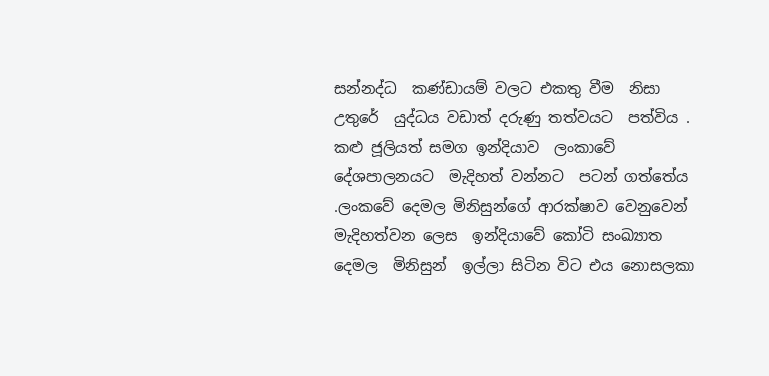සන්නද්ධ  කණ්ඩායම් වලට එකතු වීම  නිසා  උතුරේ  යුද්ධය වඩාත් දරුණු තත්වයට  පත්විය . කළු ජූලියත් සමග ඉන්දියාව  ලංකාවේ දේශපාලනයට  මැදිහත් වන්නට  පටන් ගත්තේය .ලංකවේ දෙමල මිනිසුන්ගේ ආරක්ෂාව වෙනුවෙන්  මැදිහත්වන ලෙස  ඉන්දියාවේ කෝටි සංඛ්‍යාත දෙමල  මිනිසුන්  ඉල්ලා සිටින විට එය නොසලකා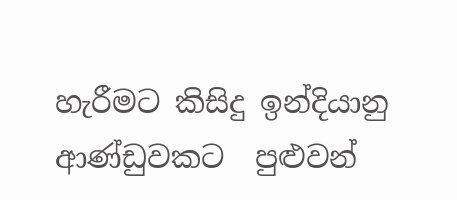හැරීමට කිසිදු ඉන්දියානු  ආණ්ඩුවකට  පුළුවන්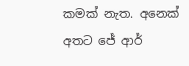කමක් නැත. අනෙක් අතට ජේ ආර්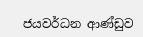ජයවර්ධන ආණ්ඩුව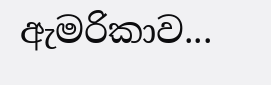ඇමරිකාව...